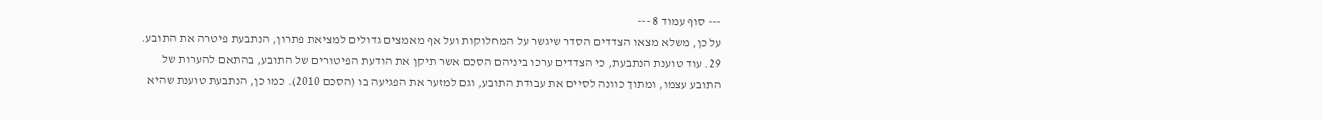--- סוף עמוד 8 ---
על כן, משלא מצאו הצדדים הסדר שיגשר על המחלוקות ועל אף מאמצים גדולים למציאת פתרון, הנתבעת פיטרה את התובע.
29. עוד טוענת הנתבעת, כי הצדדים ערכו ביניהם הסכם אשר תיקן את הודעת הפיטורים של התובע, בהתאם להערות של התובע עצמו, ומתוך כוונה לסיים את עבודת התובע, וגם למזער את הפגיעה בו (הסכם 2010). כמו כן, הנתבעת טוענת שהיא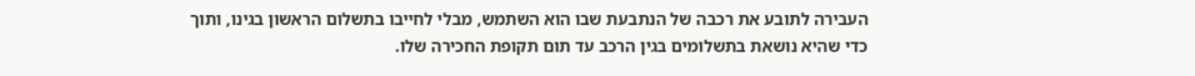העבירה לתובע את רכבה של הנתבעת שבו הוא השתמש, מבלי לחייבו בתשלום הראשון בגינו, ותוך כדי שהיא נושאת בתשלומים בגין הרכב עד תום תקופת החכירה שלו.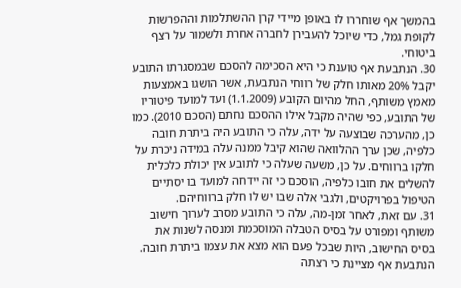בהמשך אף שוחררו לו באופן מיידי קרן ההשתלמות וההפרשות לקופת גמל, כדי שיוכל להעבירן לחברה אחרת ולשמור על רצף ביטוחי.
30. הנתבעת אף טוענת כי היא הסכימה להסכם שבמסגרתו התובע יקבל 20% מאותו חלק של רווחי הנתבעת, אשר הושגו באמצעות מאמץ משותף, החל מהיום הקובע (1.1.2009) ועד למועד פיטוריו של התובע, כפי שהיה מקבל אילו ההסכם נחתם (הסכם 2010). כמו כן, מהערכה שבוצעה על ידה, עלה כי התובע היה ביתרת חובה כלפיה, שכן ערך ההלוואה שהוא קיבל ממנה עלה במידה ניכרת על חלקו ברווחים. על כן, משעה שעלה כי לתובע אין יכולת כלכלית להשלים את חובו כלפיה, הוסכם כי זה יידחה למועד בו יסתיים הטיפול בפרויקטים, ולגבי אלה שבו יש לו חלק ברווחיהם.
31. עם זאת, לאחר זמן-מה, עלה כי התובע מסרב לערוך חישוב משותף ומפורט על בסיס הטבלה המוסכמת ומנסה לשנות את בסיס החישוב, היות שבכל פעם הוא מצא את עצמו ביתרת חובה. הנתבעת אף מציינת כי רצתה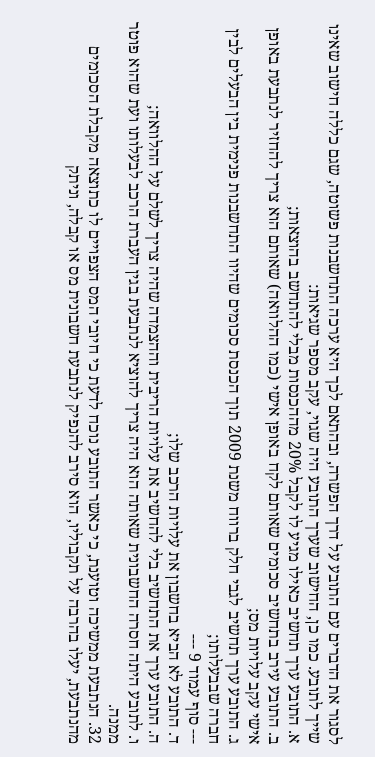לסגור את הדברים עם התובע על דרך הפשרה, ובהתאם לכך היא ערכה התחשבנות פשוטה, שגם כללה חישוב שאינו שייך לתובע. כמו כן, החישוב שערך התובע היה שגוי, עקב מספר שגיאות:
א. התובע ערך תחשיב כאילו מגיע לו לקבל 20% מההכנסות מבלי להתחשב בהוצאות;
ב. התובע עירב בתחשיב סכומים שאותם לקח באופן אישי (כמו ההלוואה) שאותם הוא צריך להחזיר לנתבעת באופן אישי עקב עלויות מס;
ג. התובע ערך תחשיב לגבי חלק ברווח משנת 2009 תוך הכנסת סכומים שהיוו התחשבנות פנימית בין הבעלים לבין חברה שבבעלותו;
--- סוף עמוד 9 ---
ד. התובע לא הביא בחשבון את עלויות הרכב שלו;
ה. התובע ערך את התחשיב בלי להחשיב את עלויות הריבית וההצמדה שהיה צריך לשלם על ההלוואה;
ו. לתובע היתה חסרה החשבונית שאותה הוא היה צריך להוציא לנתבעת בגין העברת הרכב לבעלותו ועת שהוא פוטר ממנה.
32. הנתבעת ממשיכה וטוענת, כי כאשר התובע נוכח לדעת כי חיובי המס הצפויים לו כתוצאה מקבלת הסכומים מהנתבעת, יעלו בהרבה על תקבוליו, הוא סירב להנפיק לנתבעת חשבונית מס או קבלה, וניתק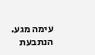עימה מגע. הנתבעת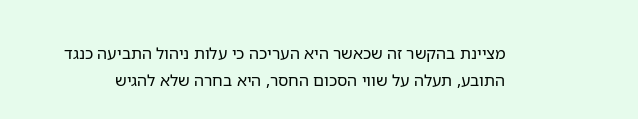מציינת בהקשר זה שכאשר היא העריכה כי עלות ניהול התביעה כנגד התובע, תעלה על שווי הסכום החסר, היא בחרה שלא להגיש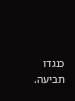כנגדו תביעה.